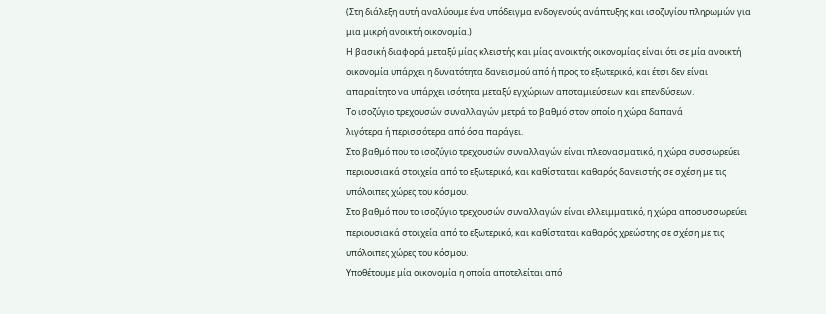(Στη διάλεξη αυτή αναλύουμε ένα υπόδειγμα ενδογενούς ανάπτυξης και ισοζυγίου πληρωμών για μια μικρή ανοικτή οικονομία.)
Η βασική διαφορά μεταξύ μίας κλειστής και μίας ανοικτής οικονομίας είναι ότι σε μία ανοικτή οικονομία υπάρχει η δυνατότητα δανεισμού από ή προς το εξωτερικό, και έτσι δεν είναι απαραίτητο να υπάρχει ισότητα μεταξύ εγχώριων αποταμιεύσεων και επενδύσεων.
Το ισοζύγιο τρεχουσών συναλλαγών μετρά το βαθμό στον οποίο η χώρα δαπανά
λιγότερα ή περισσότερα από όσα παράγει.
Στο βαθμό που το ισοζύγιο τρεχουσών συναλλαγών είναι πλεονασματικό, η χώρα συσσωρεύει περιουσιακά στοιχεία από το εξωτερικό, και καθίσταται καθαρός δανειστής σε σχέση με τις υπόλοιπες χώρες του κόσμου.
Στο βαθμό που το ισοζύγιο τρεχουσών συναλλαγών είναι ελλειμματικό, η χώρα αποσυσσωρεύει περιουσιακά στοιχεία από το εξωτερικό, και καθίσταται καθαρός χρεώστης σε σχέση με τις υπόλοιπες χώρες του κόσμου.
Υποθέτουμε μία οικονομία η οποία αποτελείται από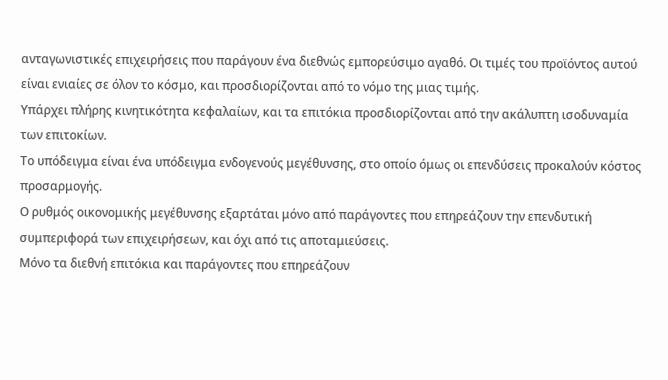ανταγωνιστικές επιχειρήσεις που παράγουν ένα διεθνώς εμπορεύσιμο αγαθό. Οι τιμές του προϊόντος αυτού είναι ενιαίες σε όλον το κόσμο, και προσδιορίζονται από το νόμο της μιας τιμής.
Υπάρχει πλήρης κινητικότητα κεφαλαίων, και τα επιτόκια προσδιορίζονται από την ακάλυπτη ισοδυναμία των επιτοκίων.
Το υπόδειγμα είναι ένα υπόδειγμα ενδογενούς μεγέθυνσης, στο οποίο όμως οι επενδύσεις προκαλούν κόστος προσαρμογής.
Ο ρυθμός οικονομικής μεγέθυνσης εξαρτάται μόνο από παράγοντες που επηρεάζουν την επενδυτική συμπεριφορά των επιχειρήσεων, και όχι από τις αποταμιεύσεις.
Μόνο τα διεθνή επιτόκια και παράγοντες που επηρεάζουν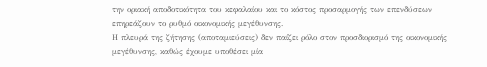την οριακή αποδοτικότητα του κεφαλαίου και το κόστος προσαρμογής των επενδύσεων επηρεάζουν το ρυθμό οικονομικής μεγέθυνσης.
Η πλευρά της ζήτησης (αποταμιεύσεις) δεν παίζει ρόλο στον προσδιορισμό της οικονομικής μεγέθυνσης, καθώς έχουμε υποθέσει μία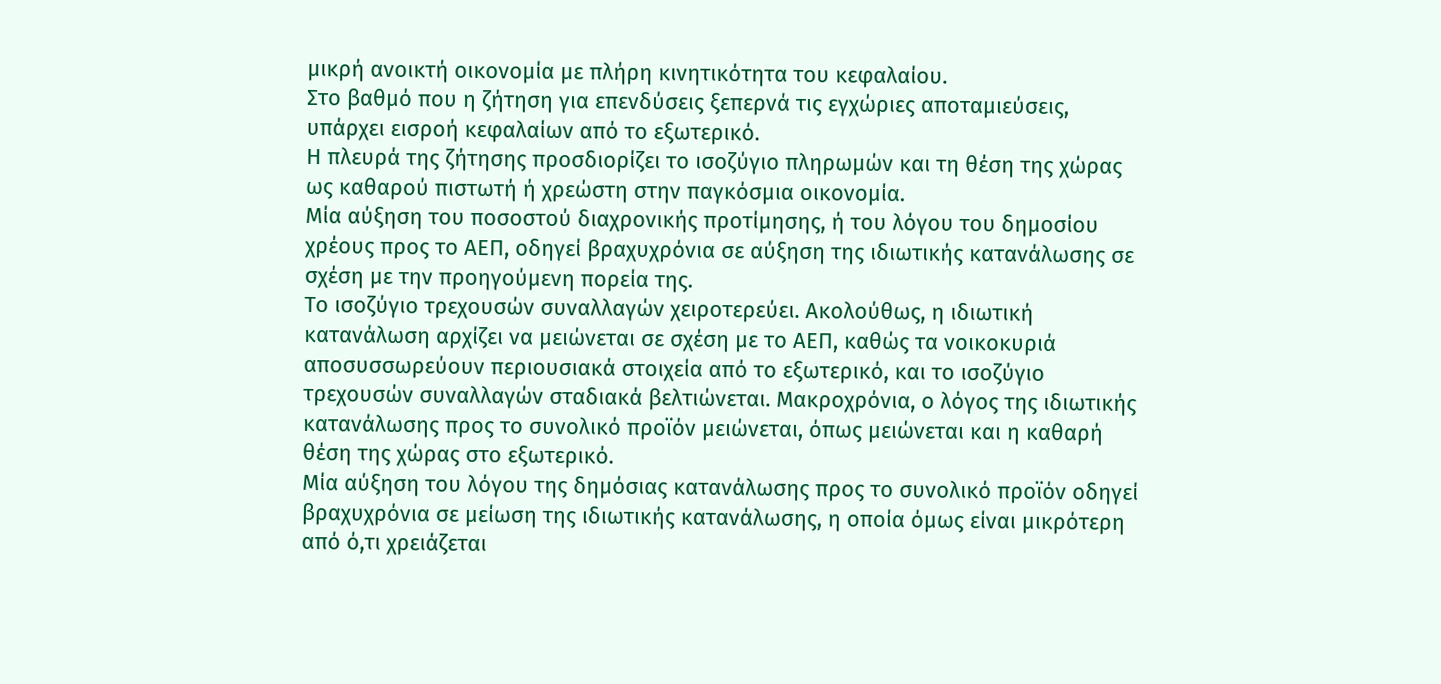μικρή ανοικτή οικονομία με πλήρη κινητικότητα του κεφαλαίου.
Στο βαθμό που η ζήτηση για επενδύσεις ξεπερνά τις εγχώριες αποταμιεύσεις, υπάρχει εισροή κεφαλαίων από το εξωτερικό.
Η πλευρά της ζήτησης προσδιορίζει το ισοζύγιο πληρωμών και τη θέση της χώρας ως καθαρού πιστωτή ή χρεώστη στην παγκόσμια οικονομία.
Μία αύξηση του ποσοστού διαχρονικής προτίμησης, ή του λόγου του δημοσίου χρέους προς το ΑΕΠ, οδηγεί βραχυχρόνια σε αύξηση της ιδιωτικής κατανάλωσης σε σχέση με την προηγούμενη πορεία της.
Το ισοζύγιο τρεχουσών συναλλαγών χειροτερεύει. Ακολούθως, η ιδιωτική κατανάλωση αρχίζει να μειώνεται σε σχέση με το ΑΕΠ, καθώς τα νοικοκυριά αποσυσσωρεύουν περιουσιακά στοιχεία από το εξωτερικό, και το ισοζύγιο τρεχουσών συναλλαγών σταδιακά βελτιώνεται. Μακροχρόνια, ο λόγος της ιδιωτικής κατανάλωσης προς το συνολικό προϊόν μειώνεται, όπως μειώνεται και η καθαρή θέση της χώρας στο εξωτερικό.
Μία αύξηση του λόγου της δημόσιας κατανάλωσης προς το συνολικό προϊόν οδηγεί βραχυχρόνια σε μείωση της ιδιωτικής κατανάλωσης, η οποία όμως είναι μικρότερη από ό,τι χρειάζεται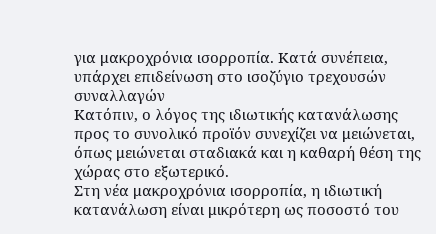για μακροχρόνια ισορροπία. Κατά συνέπεια, υπάρχει επιδείνωση στο ισοζύγιο τρεχουσών συναλλαγών
Κατόπιν, ο λόγος της ιδιωτικής κατανάλωσης προς το συνολικό προϊόν συνεχίζει να μειώνεται, όπως μειώνεται σταδιακά και η καθαρή θέση της χώρας στο εξωτερικό.
Στη νέα μακροχρόνια ισορροπία, η ιδιωτική κατανάλωση είναι μικρότερη ως ποσοστό του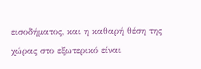εισοδήματος, και η καθαρή θέση της χώρας στο εξωτερικό είναι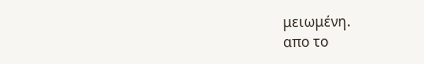μειωμένη.
απο το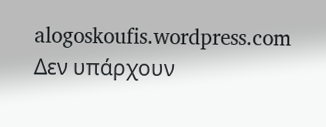alogoskoufis.wordpress.com
Δεν υπάρχουν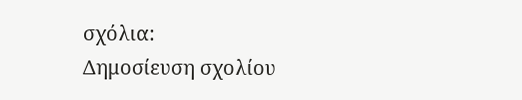σχόλια:
Δημοσίευση σχολίου